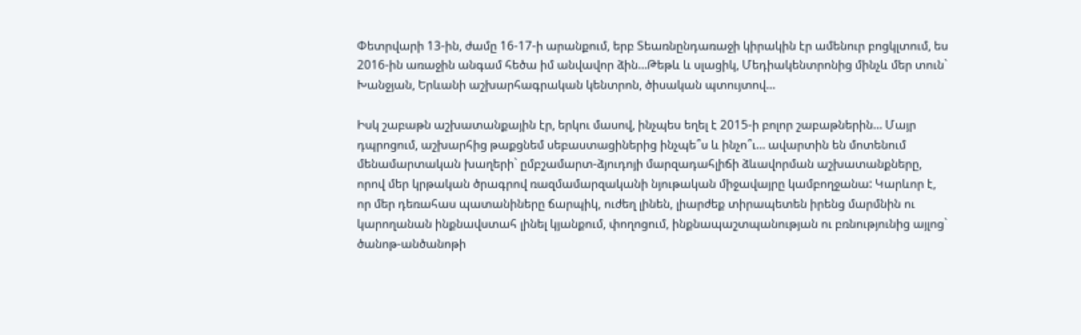Փետրվարի 13-ին, ժամը 16-17-ի արանքում, երբ Տեառնընդառաջի կիրակին էր ամենուր բոցկլտում, ես 2016-ին առաջին անգամ հեծա իմ անվավոր ձին…Թեթև և սլացիկ, Մեդիակենտրոնից մինչև մեր տուն` Խանջյան, Երևանի աշխարհագրական կենտրոն, ծիսական պտույտով…

Իսկ շաբաթն աշխատանքային էր, երկու մասով, ինչպես եղել է 2015-ի բոլոր շաբաթներին… Մայր դպրոցում, աշխարհից թաքցնեմ սեբաստացիներից ինչպե՞ս և ինչո՞ւ… ավարտին են մոտենում մենամարտական խաղերի` ըմբշամարտ-ձյուդոյի մարզադահլիճի ձևավորման աշխատանքները, որով մեր կրթական ծրագրով ռազմամարզականի նյութական միջավայրը կամբողջանա: Կարևոր է, որ մեր դեռահաս պատանիները ճարպիկ, ուժեղ լինեն, լիարժեք տիրապետեն իրենց մարմնին ու կարողանան ինքնավստահ լինել կյանքում, փողոցում, ինքնապաշտպանության ու բռնությունից այլոց` ծանոթ-անծանոթի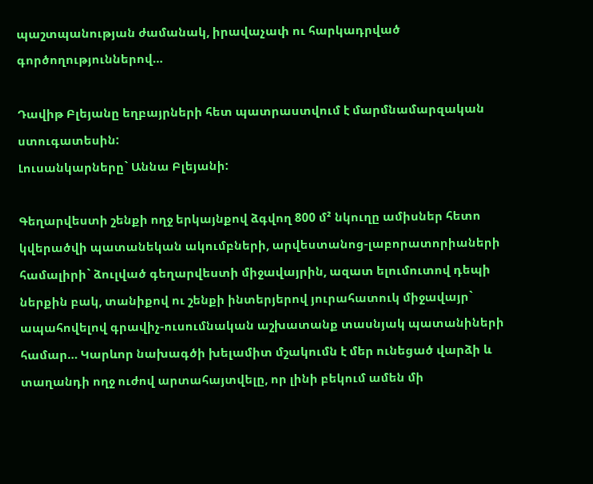պաշտպանության ժամանակ, իրավաչափ ու հարկադրված գործողություններով…

Դավիթ Բլեյանը եղբայրների հետ պատրաստվում է մարմնամարզական ստուգատեսին:
Լուսանկարները` Աննա Բլեյանի:

Գեղարվեստի շենքի ողջ երկայնքով ձգվող 800 մ² նկուղը ամիսներ հետո կվերածվի պատանեկան ակումբների, արվեստանոց-լաբորատորիաների համալիրի` ձուլված գեղարվեստի միջավայրին, ազատ ելումուտով դեպի ներքին բակ, տանիքով ու շենքի ինտերյերով յուրահատուկ միջավայր` ապահովելով գրավիչ-ուսումնական աշխատանք տասնյակ պատանիների համար… Կարևոր նախագծի խելամիտ մշակումն է մեր ունեցած վարձի և տաղանդի ողջ ուժով արտահայտվելը, որ լինի բեկում ամեն մի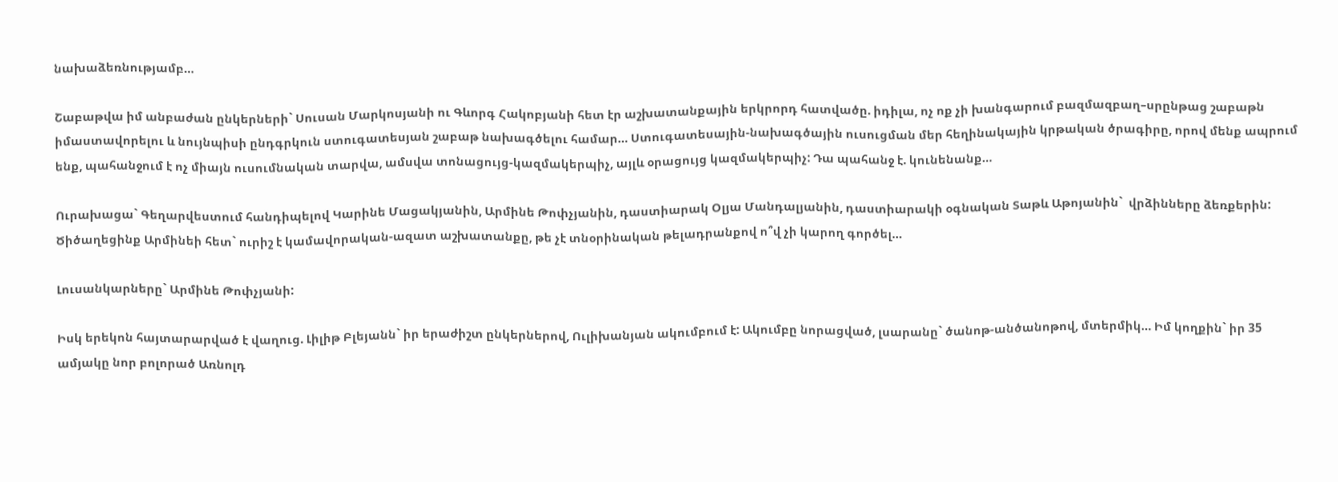նախաձեռնությամբ…

Շաբաթվա իմ անբաժան ընկերների` Սուսան Մարկոսյանի ու Գևորգ Հակոբյանի հետ էր աշխատանքային երկրորդ հատվածը. իդիլա, ոչ ոք չի խանգարում բազմազբաղ–սրընթաց շաբաթն իմաստավորելու և նույնպիսի ընդգրկուն ստուգատեսյան շաբաթ նախագծելու համար… Ստուգատեսային-նախագծային ուսուցման մեր հեղինակային կրթական ծրագիրը, որով մենք ապրում ենք, պահանջում է ոչ միայն ուսումնական տարվա, ամսվա տոնացույց-կազմակերպիչ, այլև օրացույց կազմակերպիչ: Դա պահանջ է. կունենանք…

Ուրախացա` Գեղարվեստում հանդիպելով Կարինե Մացակյանին, Արմինե Թոփչյանին, դաստիարակ Օլյա Մանդալյանին, դաստիարակի օգնական Տաթև Աթոյանին`  վրձինները ձեռքերին: Ծիծաղեցինք Արմինեի հետ` ուրիշ է կամավորական-ազատ աշխատանքը, թե չէ տնօրինական թելադրանքով ո՞վ չի կարող գործել…

Լուսանկարները` Արմինե Թոփչյանի:

Իսկ երեկոն հայտարարված է վաղուց. Լիլիթ Բլեյանն` իր երաժիշտ ընկերներով, Ուլիխանյան ակումբում է: Ակումբը նորացված, լսարանը` ծանոթ-անծանոթով, մտերմիկ… Իմ կողքին` իր 35 ամյակը նոր բոլորած Առնոլդ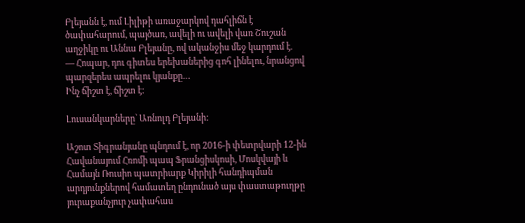Բլեյանն է, ում Լիլիթի առաջարկով դահլիճն է ծափահարում, պայծառ, ավելի ու ավելի վառ Շուշան աղջիկը ու Աննա Բլեյանը, ով ականջիս մեջ կարդում է.
— Հոպար, դու գիտես երեխաներից գոհ լինելու, նրանցով պարզերես ապրելու կյանքը…
Ինչ ճիշտ է, ճիշտ է:

Լուսանկարները` Առնոլդ Բլեյանի:

Աշոտ Տիգրանյանը պնդում է, որ 2016-ի փետրվարի 12-ին Հավանայում Հռոմի պապ Ֆրանցիսկոսի, Մոսկվայի և Համայն Ռուսիո պատրիարք Կիրիլի հանդիպման արդյունքներով համատեղ ընդունած այս փաստաթուղթը յուրաքանչյուր չափահաս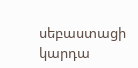սեբաստացի կարդա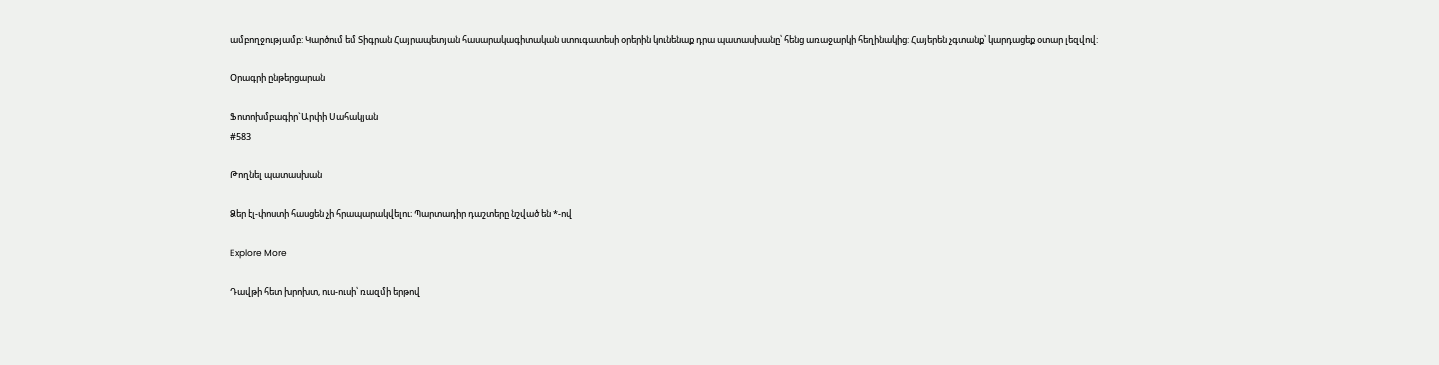ամբողջությամբ: Կարծում եմ Տիգրան Հայրապետյան հասարակագիտական ստուգատեսի օրերին կունենաք դրա պատասխանը՝ հենց առաջարկի հեղինակից: Հայերեն չգտանք՝ կարդացեք օտար լեզվով:

Օրագրի ընթերցարան

Ֆոտոխմբագիր`Արփի Սահակյան
#583

Թողնել պատասխան

Ձեր էլ-փոստի հասցեն չի հրապարակվելու։ Պարտադիր դաշտերը նշված են *-ով

Explore More

Դավթի հետ խրոխտ, ուս-ուսի՝ ռազմի երթով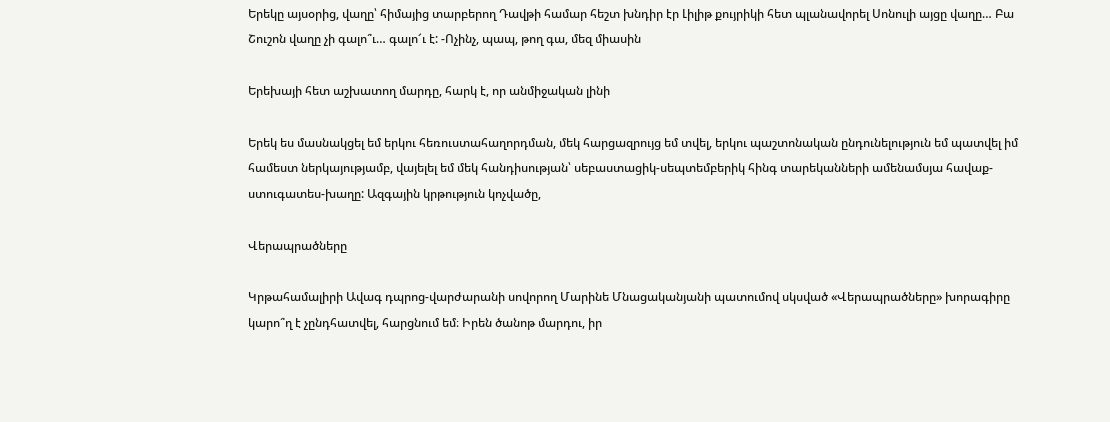Երեկը այսօրից, վաղը՝ հիմայից տարբերող Դավթի համար հեշտ խնդիր էր Լիլիթ քույրիկի հետ պլանավորել Սոնուլի այցը վաղը… Բա Շուշոն վաղը չի գալո՞ւ… գալո՜ւ է: -Ոչինչ, պապ, թող գա, մեզ միասին

Երեխայի հետ աշխատող մարդը, հարկ է, որ անմիջական լինի

Երեկ ես մասնակցել եմ երկու հեռուստահաղորդման, մեկ հարցազրույց եմ տվել, երկու պաշտոնական ընդունելություն եմ պատվել իմ համեստ ներկայությամբ, վայելել եմ մեկ հանդիսության՝ սեբաստացիկ-սեպտեմբերիկ հինգ տարեկանների ամենամսյա հավաք-ստուգատես-խաղը: Ազգային կրթություն կոչվածը,

Վերապրածները

Կրթահամալիրի Ավագ դպրոց-վարժարանի սովորող Մարինե Մնացականյանի պատումով սկսված «Վերապրածները» խորագիրը կարո՞ղ է չընդհատվել, հարցնում եմ։ Իրեն ծանոթ մարդու, իր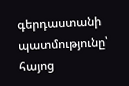գերդաստանի պատմությունը՝ հայոց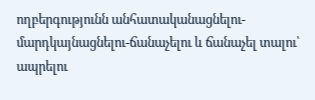ողբերգությունն անհատականացնելու-մարդկայնացնելու-ճանաչելու և ճանաչել տալու՝ ապրելու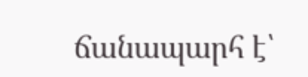ճանապարհ է՝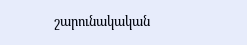շարունակական